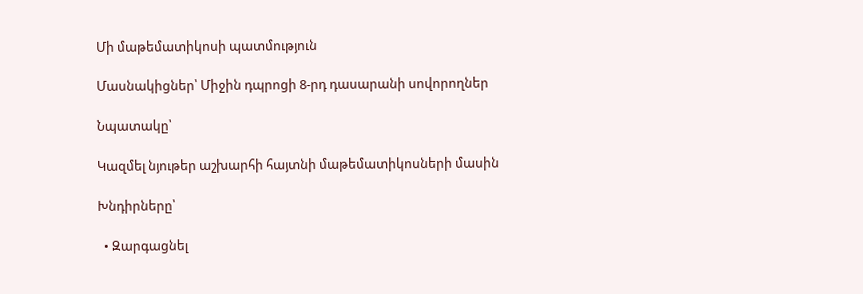Մի մաթեմատիկոսի պատմություն

Մասնակիցներ՝ Միջին դպրոցի 8-րդ դասարանի սովորողներ

Նպատակը՝

Կազմել նյութեր աշխարհի հայտնի մաթեմատիկոսների մասին

Խնդիրները՝

  • Զարգացնել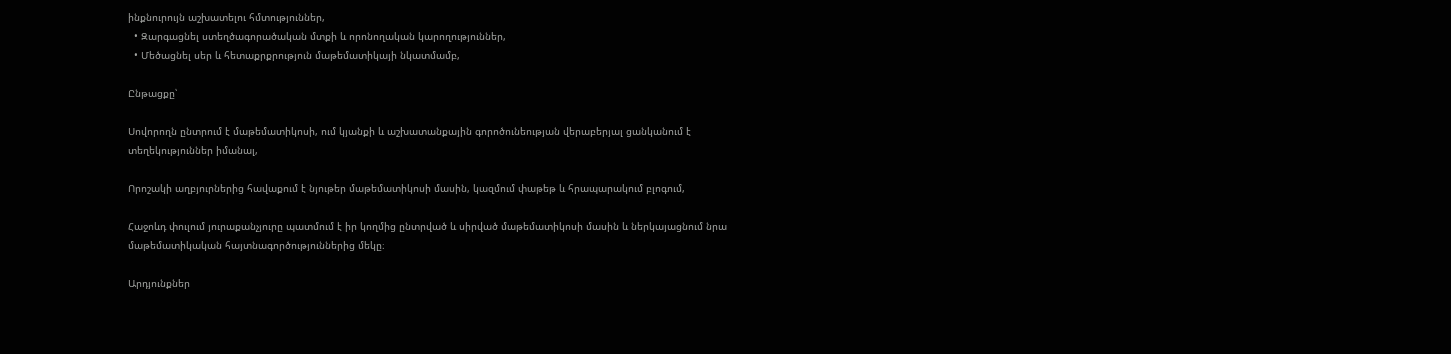ինքնուրույն աշխատելու հմտություններ,
  • Զարգացնել ստեղծագորածական մտքի և որոնողական կարողություններ,
  • Մեծացնել սեր և հետաքրքրություն մաթեմատիկայի նկատմամբ,

Ընթացքը՝

Սովորողն ընտրում է մաթեմատիկոսի, ում կյանքի և աշխատանքային գորոծունեության վերաբերյալ ցանկանում է տեղեկություններ իմանալ,

Որոշակի աղբյուրներից հավաքում է նյութեր մաթեմատիկոսի մասին, կազմում փաթեթ և հրապարակում բլոգում,

Հաջոևդ փուլում յուրաքանչյուրը պատմում է իր կողմից ընտրված և սիրված մաթեմատիկոսի մասին և ներկայացնում նրա մաթեմատիկական հայտնագործություններից մեկը։

Արդյունքներ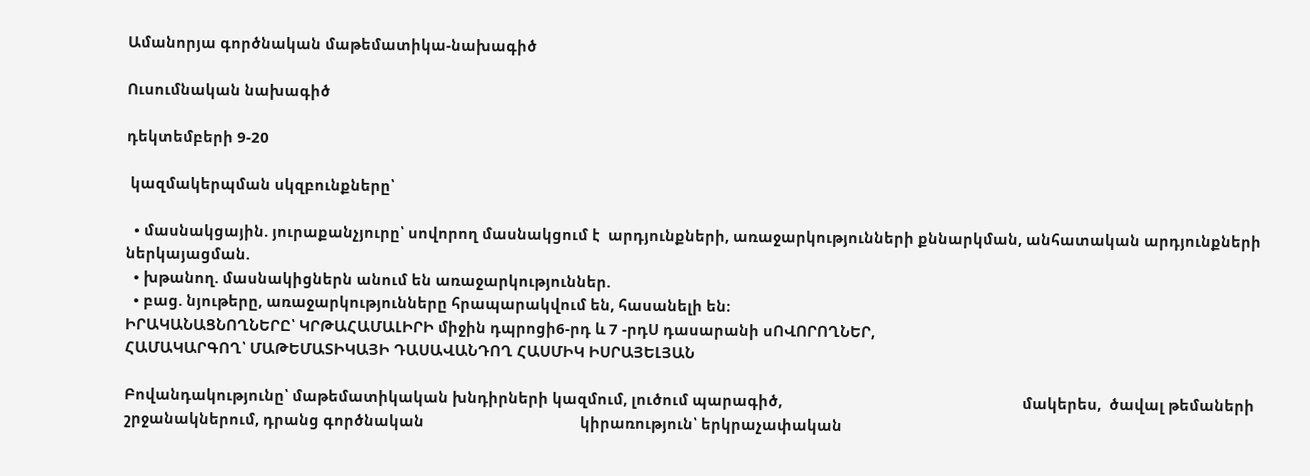Ամանորյա գործնական մաթեմատիկա-նախագիծ

Ուսումնական նախագիծ

դեկտեմբերի 9-20

 կազմակերպման սկզբունքները՝

  • մասնակցային. յուրաքանչյուրը՝ սովորող մասնակցում է  արդյունքների, առաջարկությունների քննարկման, անհատական արդյունքների ներկայացման.
  • խթանող. մասնակիցներն անում են առաջարկություններ.
  • բաց. նյութերը, առաջարկությունները հրապարակվում են, հասանելի են։
ԻՐԱԿԱՆԱՑՆՈՂՆԵՐԸ՝ ԿՐԹԱՀԱՄԱԼԻՐԻ միջին դպրոցի6-րդ և 7 -րդՍ դասարանի սՈՎՈՐՈՂՆԵՐ,
ՀԱՄԱԿԱՐԳՈՂ՝ ՄԱԹԵՄԱՏԻԿԱՅԻ ԴԱՍԱՎԱՆԴՈՂ ՀԱՍՄԻԿ ԻՍՐԱՅԵԼՅԱՆ

Բովանդակությունը՝ մաթեմատիկական խնդիրների կազմում, լուծում պարագիծ,                                                            մակերես,  ծավալ թեմաների շրջանակներում, դրանց գործնական                                       կիրառություն՝ երկրաչափական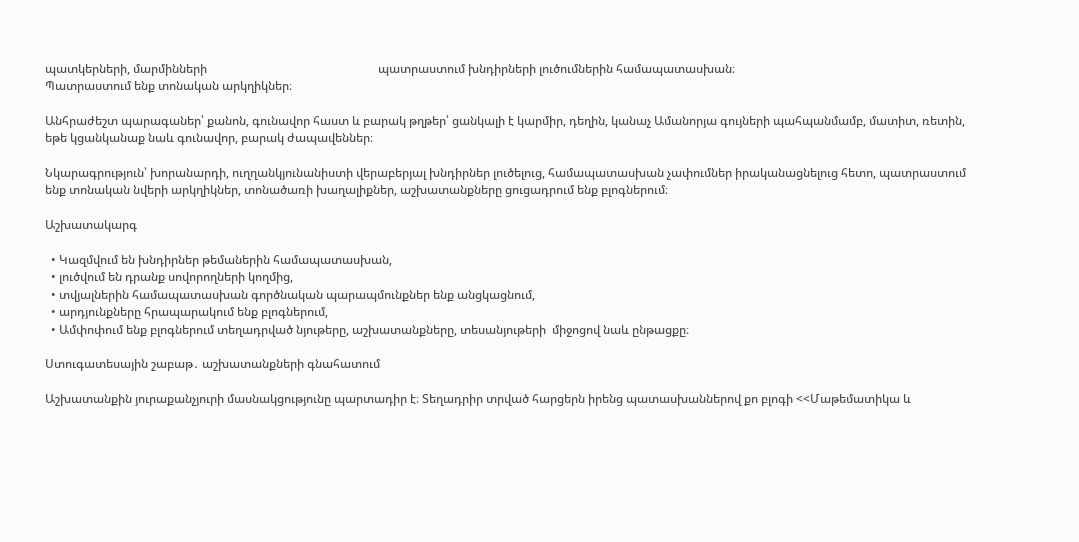պատկերների, մարմինների                                                         պատրաստում խնդիրների լուծումներին համապատասխան։                                                        Պատրաստում ենք տոնական արկղիկներ։

Անհրաժեշտ պարագաներ՝ քանոն, գունավոր հաստ և բարակ թղթեր՝ ցանկալի է կարմիր, դեղին, կանաչ Ամանորյա գույների պահպանմամբ, մատիտ, ռետին, եթե կցանկանաք նաև գունավոր, բարակ ժապավեններ։

Նկարագրություն՝ խորանարդի, ուղղանկյունանիստի վերաբերյալ խնդիրներ լուծելուց, համապատասխան չափումներ իրականացնելուց հետո, պատրաստում ենք տոնական նվերի արկղիկներ, տոնածառի խաղալիքներ, աշխատանքները ցուցադրում ենք բլոգներում։

Աշխատակարգ

  • Կազմվում են խնդիրներ թեմաներին համապատասխան,
  • լուծվում են դրանք սովորողների կողմից,
  • տվյալներին համապատասխան գործնական պարապմունքներ ենք անցկացնում,
  • արդյունքները հրապարակում ենք բլոգներում,
  • Ամփոփում ենք բլոգներում տեղադրված նյութերը, աշխատանքները, տեսանյութերի  միջոցով նաև ընթացքը։

Ստուգատեսային շաբաթ․ աշխատանքների գնահատում

Աշխատանքին յուրաքանչյուրի մասնակցությունը պարտադիր է։ Տեղադրիր տրված հարցերն իրենց պատասխաններով քո բլոգի <<Մաթեմատիկա և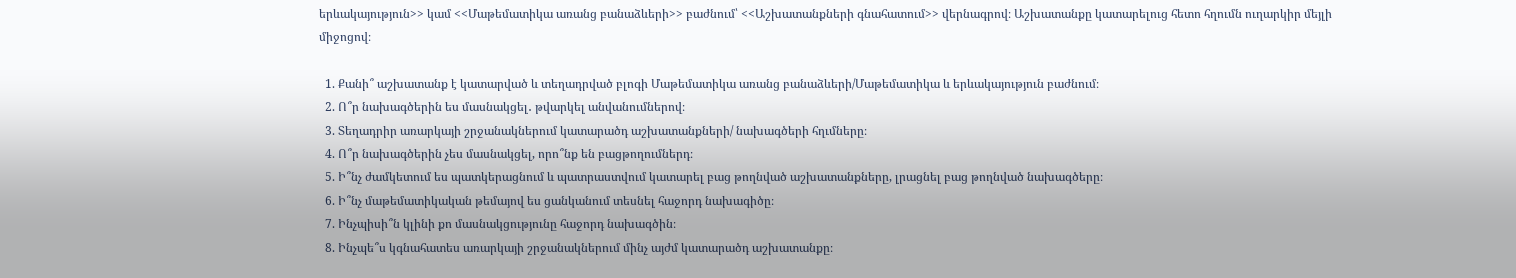երևակայություն>> կամ <<Մաթեմատիկա առանց բանաձևերի>> բաժնում՝ <<Աշխատանքների գնահատում>> վերնագրով։ Աշխատանքը կատարելուց հետո հղումն ուղարկիր մեյլի միջոցով։

  1. Քանի՞ աշխատանք է կատարված և տեղադրված բլոգի Մաթեմատիկա առանց բանաձևերի/Մաթեմատիկա և երևակայություն բաժնում։
  2. Ո՞ր նախագծերին ես մասնակցել․ թվարկել անվանումներով։
  3. Տեղադրիր առարկայի շրջանակներում կատարածդ աշխատանքների/ նախագծերի հղւմները։
  4. Ո՞ր նախագծերին չես մասնակցել, որո՞նք են բացթողումներդ։
  5. Ի՞նչ ժամկետում ես պատկերացնում և պատրաստվում կատարել բաց թողնված աշխատանքները, լրացնել բաց թողնված նախագծերը։
  6. Ի՞նչ մաթեմատիկական թեմայով ես ցանկանում տեսնել հաջորդ նախագիծը։
  7. Ինչպիսի՞ն կլինի քո մասնակցությունը հաջորդ նախագծին։
  8. Ինչպե՞ս կգնահատես առարկայի շրջանակներում մինչ այժմ կատարածդ աշխատանքը։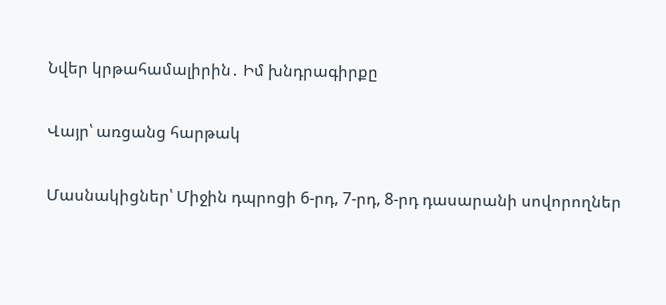Նվեր կրթահամալիրին․ Իմ խնդրագիրքը

Վայր՝ առցանց հարթակ

Մասնակիցներ՝ Միջին դպրոցի 6-րդ, 7-րդ, 8-րդ դասարանի սովորողներ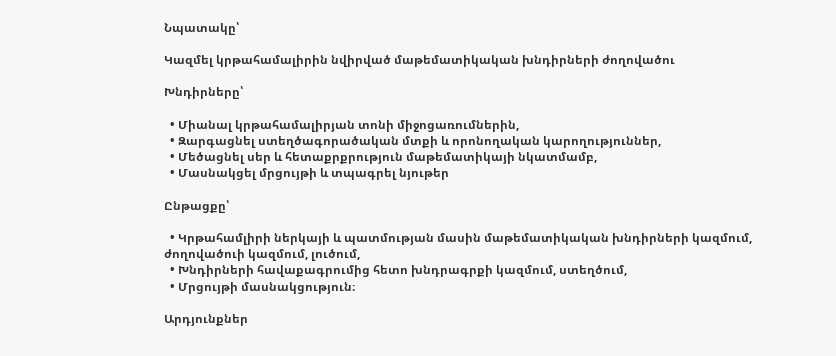Նպատակը՝

Կազմել կրթահամալիրին նվիրված մաթեմատիկական խնդիրների ժողովածու

Խնդիրները՝

  • Միանալ կրթահամալիրյան տոնի միջոցառումներին,
  • Զարգացնել ստեղծագորածական մտքի և որոնողական կարողություններ,
  • Մեծացնել սեր և հետաքրքրություն մաթեմատիկայի նկատմամբ,
  • Մասնակցել մրցույթի և տպագրել նյութեր

Ընթացքը՝

  • Կրթահամլիրի ներկայի և պատմության մասին մաթեմատիկական խնդիրների կազմում, ժողովածուի կազմում, լուծում,
  • Խնդիրների հավաքագրումից հետո խնդրագրքի կազմում, ստեղծում,
  • Մրցույթի մասնակցություն։

Արդյունքներ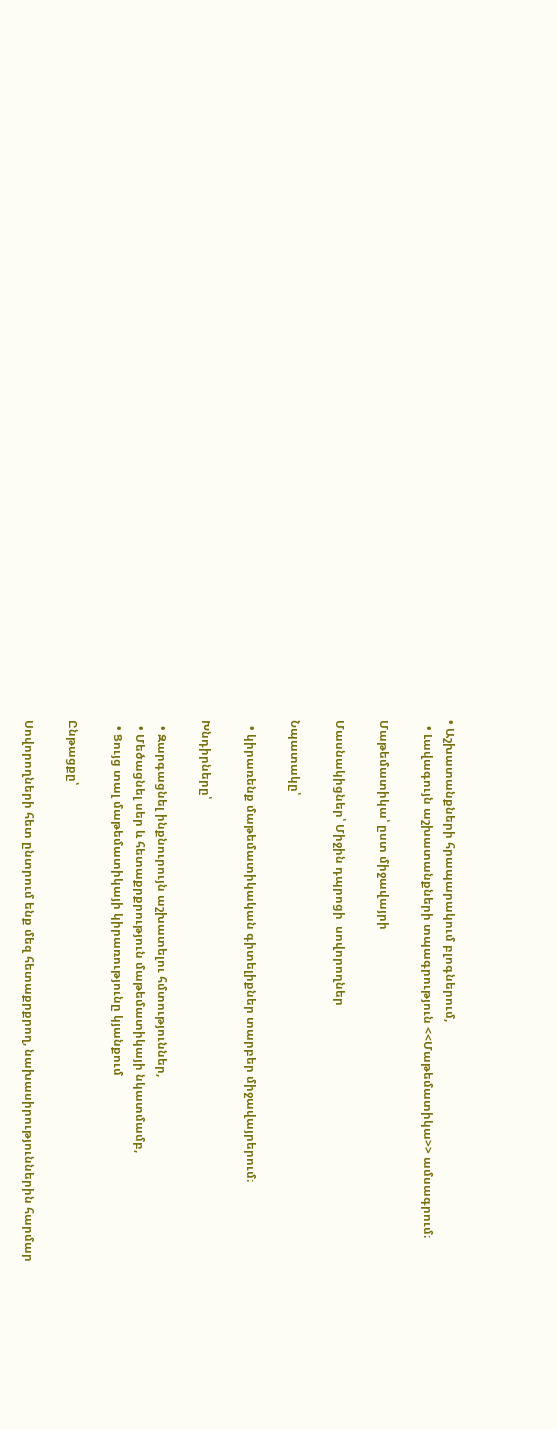• Աշխատանքների հրապարակում բլոգներում,
  • Լավագույն աշխատանքների տպագրություն <<Մաթեմատիկա>> ամսագրում։

Մաթեմատիկա՝ ըստ միջավայրի

Մասնակիցներ՝ Միջին դպրոցի  սովորողներ

Նպատակը՝

  • կիրառենք մաթեմատիկական գիտելիքներ տարբեր միջավայրերում։

Խնդիրները՝

  • Զարգացնել ինքնուրույն աշխատելու հմտություններ,
  • Մեծացնել սեր և հետաքրքրություն մաթեմատիկայի նկատմամբ,
  • Ցույց տալ մաթեմատիկայի կիրառությունը կյանքում

Ընթացքը՝

Սովորողների հետ ընտրում ենք մեզ հետաքրքրող, նախասիրություններին հարմար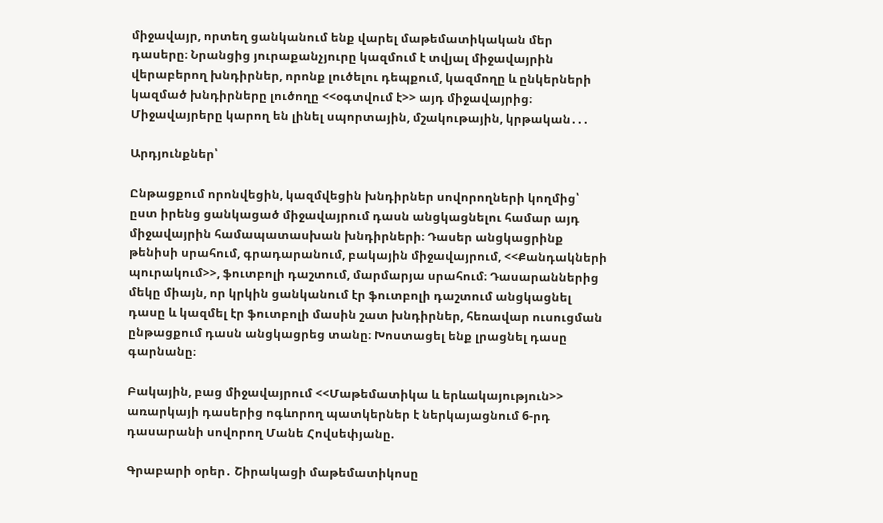միջավայր, որտեղ ցանկանում ենք վարել մաթեմատիկական մեր դասերը։ Նրանցից յուրաքանչյուրը կազմում է տվյալ միջավայրին վերաբերող խնդիրներ, որոնք լուծելու դեպքում, կազմողը և ընկերների կազմած խնդիրները լուծողը <<օգտվում է>> այդ միջավայրից։ Միջավայրերը կարող են լինել սպորտային, մշակութային, կրթական․․․

Արդյունքներ՝

Ընթացքում որոնվեցին, կազմվեցին խնդիրներ սովորողների կողմից՝ ըստ իրենց ցանկացած միջավայրում դասն անցկացնելու համար այդ միջավայրին համապատասխան խնդիրների։ Դասեր անցկացրինք թենիսի սրահում, գրադարանում, բակային միջավայրում, <<Քանդակների պուրակում>>, ֆուտբոլի դաշտում, մարմարյա սրահում։ Դասարաններից մեկը միայն, որ կրկին ցանկանում էր ֆուտբոլի դաշտում անցկացնել դասը և կազմել էր ֆուտբոլի մասին շատ խնդիրներ, հեռավար ուսուցման ընթացքում դասն անցկացրեց տանը։ Խոստացել ենք լրացնել դասը գարնանը։

Բակային, բաց միջավայրում <<Մաթեմատիկա և երևակայություն>> առարկայի դասերից ոգևորող պատկերներ է ներկայացնում 6-րդ դասարանի սովորող Մանե Հովսեփյանը.

Գրաբարի օրեր․ Շիրակացի մաթեմատիկոսը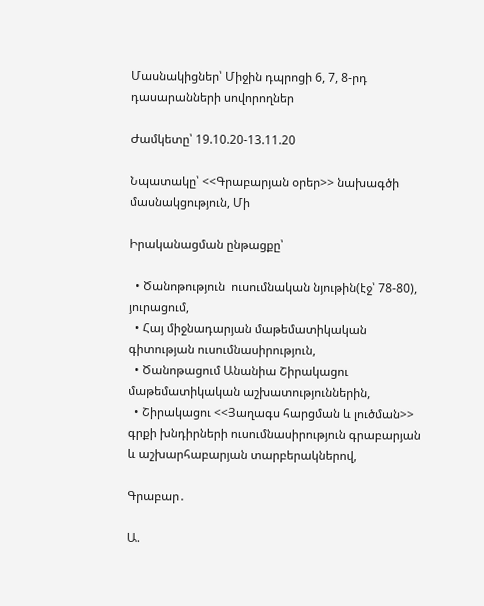Մասնակիցներ՝ Միջին դպրոցի 6, 7, 8-րդ դասարանների սովորողներ

Ժամկետը՝ 19.10.20-13.11.20

Նպատակը՝ <<Գրաբարյան օրեր>> նախագծի մասնակցություն, Մի

Իրականացման ընթացքը՝

  • Ծանոթություն  ուսումնական նյութին(էջ՝ 78-80), յուրացում,
  • Հայ միջնադարյան մաթեմատիկական գիտության ուսումնասիրություն,
  • Ծանոթացում Անանիա Շիրակացու մաթեմատիկական աշխատություններին,
  • Շիրակացու <<Յաղագս հարցման և լուծման>> գրքի խնդիրների ուսումնասիրություն գրաբարյան և աշխարհաբարյան տարբերակներով,

Գրաբար․

Ա.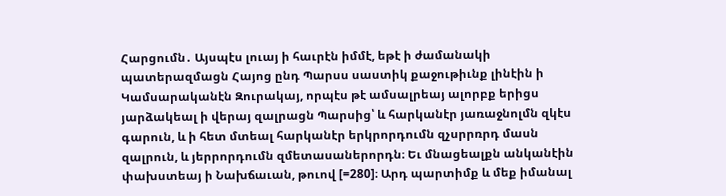Հարցումն․ Այսպէս լուայ ի հաւրէն իմմէ, եթէ ի ժամանակի պատերազմացն Հայոց ընդ Պարսս սաստիկ քաջութիւնք լինէին ի Կամսարականէն Զուրակայ, որպէս թէ ամսալրեայ ալորբք երիցս յարձակեալ ի վերայ զալրացն Պարսից՝ և հարկանէր յառաջնոլմն զկէս գարուն, և ի հետ մտեալ հարկանէր երկրորդումն զչսրրռրդ մասն զալրուն, և յերրորդումն զմետասաներորդն։ Եւ մնացեալքն անկանէին փախստեայ ի Նախճաւան, թուով [=280]։ Արդ պարտիմք և մեք իմանալ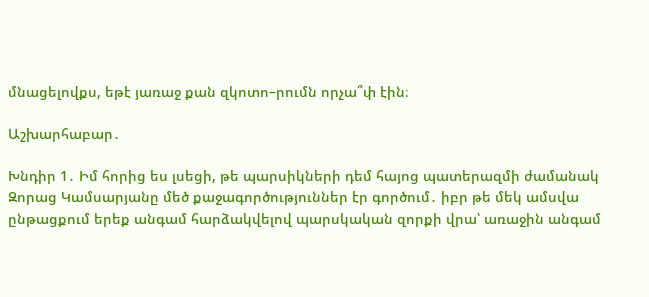մնացելովքս, եթէ յառաջ քան զկոտո–րումն որչա՞փ էին։

Աշխարհաբար․

Խնդիր 1․ Իմ հորից ես լսեցի, թե պարսիկների դեմ հայոց պատերազմի ժամանակ Զորաց Կամսարյանը մեծ քաջագործություններ էր գործում․ իբր թե մեկ ամսվա ընթացքում երեք անգամ հարձակվելով պարսկական զորքի վրա՝ առաջին անգամ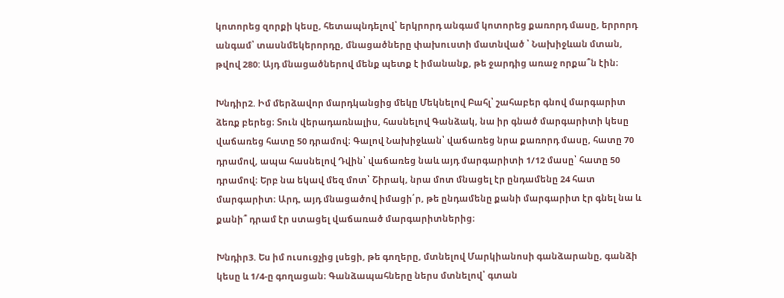կոտորեց զորքի կեսը, հետապնդելով՝ երկրորդ անգամ կոտորեց քառորդ մասը, երրորդ անգամ՝ տասնմեկերորդը, մնացածները փախուստի մատնված ՝ Նախիջևան մտան, թվով 280: Այդ մնացածներով մենք պետք է իմանանք, թե ջարդից առաջ որքա՞ն էին։

Խնդիր2. Իմ մերձավոր մարդկանցից մեկը Մեկնելով Բահլ՝ շահաբեր գնով մարգարիտ ձեռք բերեց։ Տուն վերադառնալիս, հասնելով Գանձակ, նա իր գնած մարգարիտի կեսը վաճառեց հատը 50 դրամով։ Գալով Նախիջևան՝ վաճառեց նրա քառորդ մասը, հատը 70 դրամով, ապա հասնելով Դվին՝ վաճառեց նաև այդ մարգարիտի 1/12 մասը՝ հատը 50 դրամով։ Երբ նա եկավ մեզ մոտ՝ Շիրակ, նրա մոտ մնացել էր ընդամենը 24 հատ մարգարիտ։ Արդ, այդ մնացածով իմացի՛ր, թե ընդամենը քանի մարգարիտ էր գնել նա և քանի՞ դրամ էր ստացել վաճառած մարգարիտներից։

Խնդիր3. Ես իմ ուսուցչից լսեցի, թե գողերը, մտնելով Մարկիանոսի գանձարանը, գանձի կեսը և 1/4-ը գողացան։ Գանձապահները ներս մտնելով՝ գտան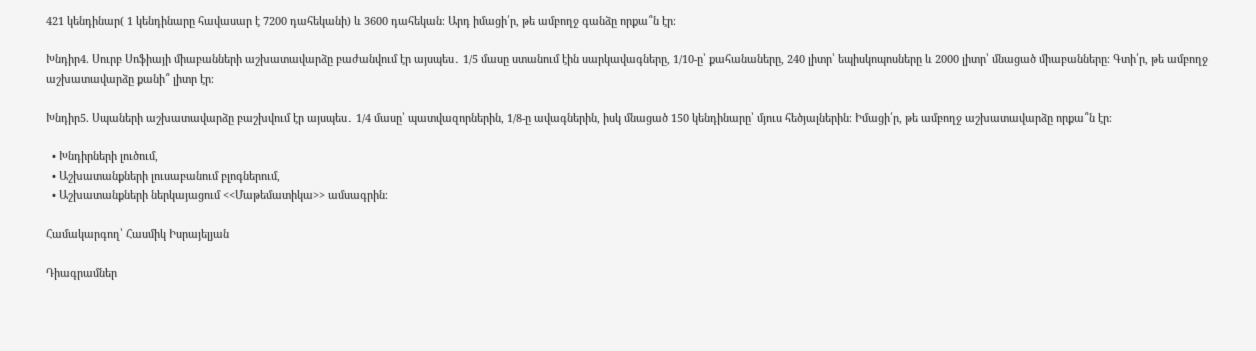421 կենդինար( 1 կենդինարը հավասար է 7200 դահեկանի) և 3600 դահեկան։ Արդ իմացի՛ր, թե ամբողջ գանձը որքա՞ն էր։

Խնդիր4. Սուրբ Սոֆիայի միաբանների աշխատավարձը բաժանվում էր այսպես․ 1/5 մասը ստանում էին սարկավագները, 1/10-ը՝ քահանաները, 240 լիտր՝ եպիսկոպոսները և 2000 լիտր՝ մնացած միաբանները։ Գտի՛ր, թե ամբողջ աշխատավարձը քանի՞ լիտր էր։

Խնդիր5. Սպաների աշխատավարձը բաշխվում էր այսպես․ 1/4 մասը՝ պատվազորներին, 1/8-ը ավագներին, իսկ մնացած 150 կենդինարը՝ մյուս հեծյալներին։ Իմացի՛ր, թե ամբողջ աշխատավարձը որքա՞ն էր։

  • Խնդիրների լուծում,
  • Աշխատանքների լուսաբանում բլոգներում,
  • Աշխատանքների ներկայացում <<Մաթեմատիկա>> ամսագրին։

Համակարգող՝ Հասմիկ Իսրայելյան

Դիագրամներ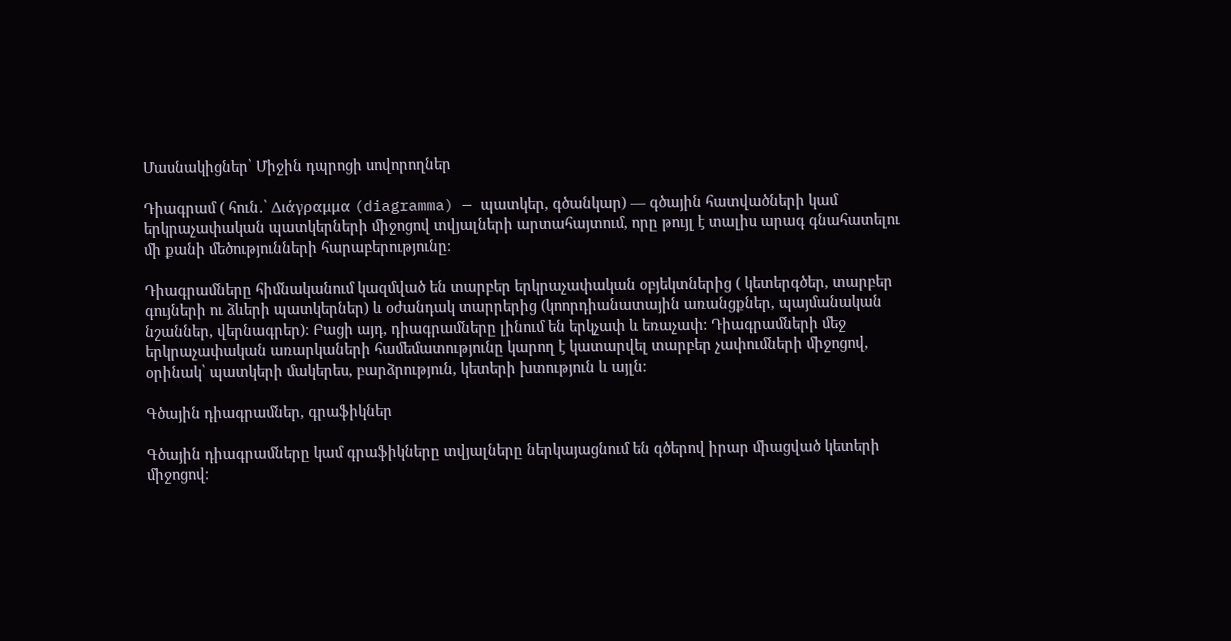Մասնակիցներ՝ Միջին դպրոցի սովորողներ

Դիագրամ ( հուն․՝ Διάγραμμα (diagramma) — պատկեր, գծանկար) — գծային հատվածների կամ երկրաչափական պատկերների միջոցով տվյալների արտահայտում, որը թույլ է տալիս արագ գնահատելու մի քանի մեծությունների հարաբերությունը։

Դիագրամները հիմնականում կազմված են տարբեր երկրաչափական օբյեկտներից ( կետերգծեր, տարբեր գույների ու ձևերի պատկերներ) և օժանդակ տարրերից (կոորդիանատային առանցքներ, պայմանական նշաններ, վերնագրեր)։ Բացի այդ, դիագրամները լինում են երկչափ և եռաչափ: Դիագրամների մեջ երկրաչափական առարկաների համեմատությունը կարող է կատարվել տարբեր չափումների միջոցով, օրինակ՝ պատկերի մակերես, բարձրություն, կետերի խտություն և այլն։

Գծային դիագրամներ, գրաֆիկներ

Գծային դիագրամները կամ գրաֆիկները տվյալները ներկայացնում են գծերով իրար միացված կետերի միջոցով։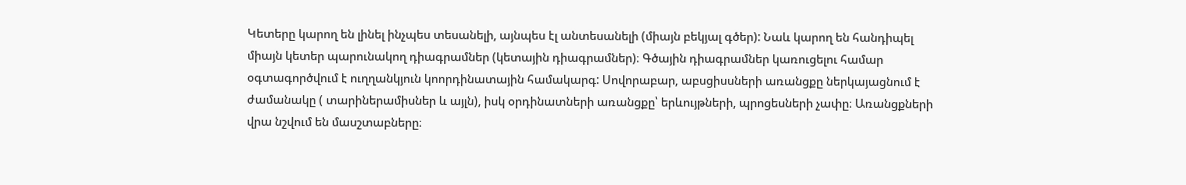Կետերը կարող են լինել ինչպես տեսանելի, այնպես էլ անտեսանելի (միայն բեկյալ գծեր): Նաև կարող են հանդիպել միայն կետեր պարունակող դիագրամներ (կետային դիագրամներ)։ Գծային դիագրամներ կառուցելու համար օգտագործվում է ուղղանկյուն կոորդինատային համակարգ: Սովորաբար, աբսցիսսների առանցքը ներկայացնում է ժամանակը ( տարիներամիսներ և այլն), իսկ օրդինատների առանցքը՝ երևույթների, պրոցեսների չափը։ Առանցքների վրա նշվում են մասշտաբները։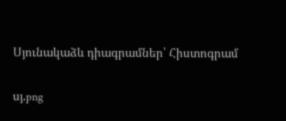Սյունակաձև դիագրամներ՝ Հիստոգրամ

սյ.png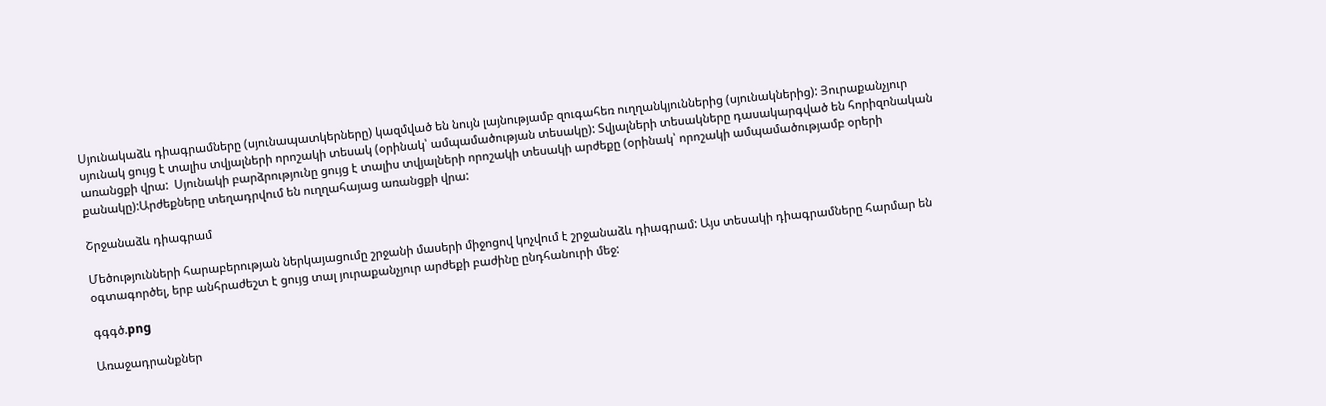Սյունակաձև դիագրամները (սյունապատկերները) կազմված են նույն լայնությամբ զուգահեռ ուղղանկյուններից (սյունակներից): Յուրաքանչյուր սյունակ ցույց է տալիս տվյալների որոշակի տեսակ (օրինակ՝ ամպամածության տեսակը): Տվյալների տեսակները դասակարգված են հորիզոնական առանցքի վրա:  Սյունակի բարձրությունը ցույց է տալիս տվյալների որոշակի տեսակի արժեքը (օրինակ՝ որոշակի ամպամածությամբ օրերի քանակը):Արժեքները տեղադրվում են ուղղահայաց առանցքի վրա:

Շրջանաձև դիագրամ

Մեծությունների հարաբերության ներկայացումը շրջանի մասերի միջոցով կոչվում է շրջանաձև դիագրամ: Այս տեսակի դիագրամները հարմար են օգտագործել, երբ անհրաժեշտ է ցույց տալ յուրաքանչյուր արժեքի բաժինը ընդհանուրի մեջ:

գգգծ.png

Առաջադրանքներ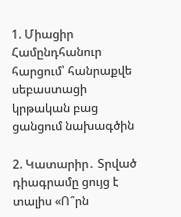1. Միացիր Համընդհանուր հարցում՝ հանրաքվե սեբաստացի կրթական բաց ցանցում նախագծին

2. Կատարիր․ Տրված դիագրամը ցույց է տալիս «Ո՞րն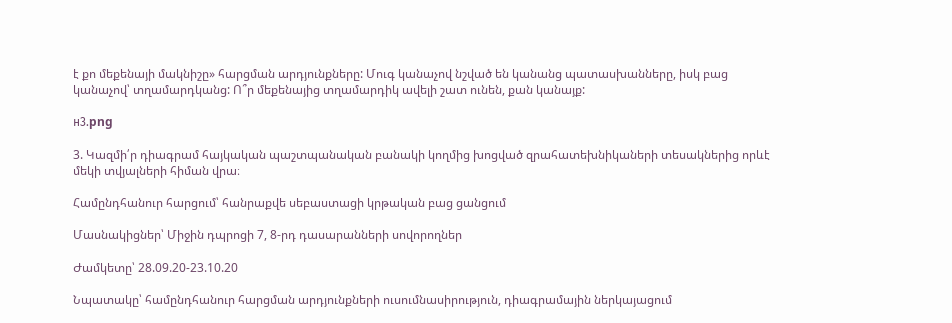է քո մեքենայի մակնիշը» հարցման արդյունքները: Մուգ կանաչով նշված են կանանց պատասխանները, իսկ բաց կանաչով՝ տղամարդկանց: Ո՞ր մեքենայից տղամարդիկ ավելի շատ ունեն, քան կանայք:

н3.png

3. Կազմի՛ր դիագրամ հայկական պաշտպանական բանակի կողմից խոցված զրահատեխնիկաների տեսակներից որևէ մեկի տվյալների հիման վրա։

Համընդհանուր հարցում՝ հանրաքվե սեբաստացի կրթական բաց ցանցում

Մասնակիցներ՝ Միջին դպրոցի 7, 8-րդ դասարանների սովորողներ

Ժամկետը՝ 28.09.20-23.10.20

Նպատակը՝ համընդհանուր հարցման արդյունքների ուսումնասիրություն, դիագրամային ներկայացում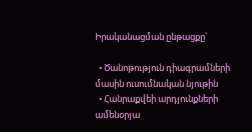Իրականացման ընթացքը՝

  • Ծանոթություն դիագրամների մասին ուսումնական նյութին
  • Հանրաքվեի արդյունքների ամենօրյա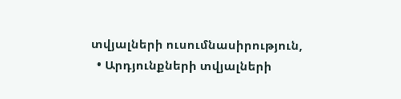տվյալների ուսումնասիրություն,
  • Արդյունքների տվյալների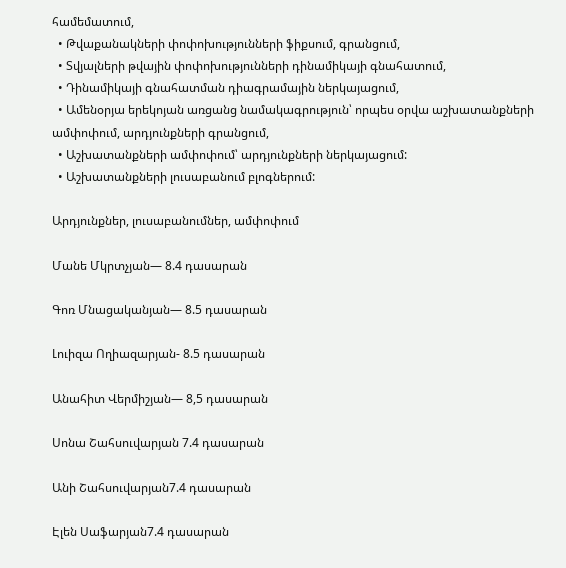համեմատում,
  • Թվաքանակների փոփոխությունների ֆիքսում, գրանցում,
  • Տվյալների թվային փոփոխությունների դինամիկայի գնահատում,
  • Դինամիկայի գնահատման դիագրամային ներկայացում,
  • Ամենօրյա երեկոյան առցանց նամակագրություն՝ որպես օրվա աշխատանքների ամփոփում, արդյունքների գրանցում,
  • Աշխատանքների ամփոփում՝ արդյունքների ներկայացում:
  • Աշխատանքների լուսաբանում բլոգներում:

Արդյունքներ, լուսաբանումներ, ամփոփում

Մանե Մկրտչյան— 8.4 դասարան

Գոռ Մնացականյան— 8.5 դասարան

Լուիզա Ողիազարյան- 8.5 դասարան

Անահիտ Վերմիշյան— 8,5 դասարան

Սոնա Շահսուվարյան 7.4 դասարան

Անի Շահսուվարյան7.4 դասարան

Էլեն Սաֆարյան7.4 դասարան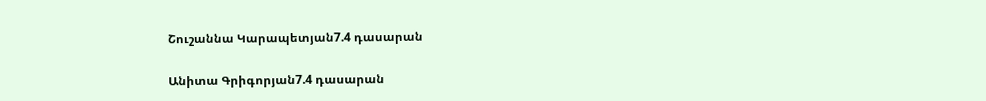Շուշաննա Կարապետյան7.4 դասարան

Անիտա Գրիգորյան7.4 դասարան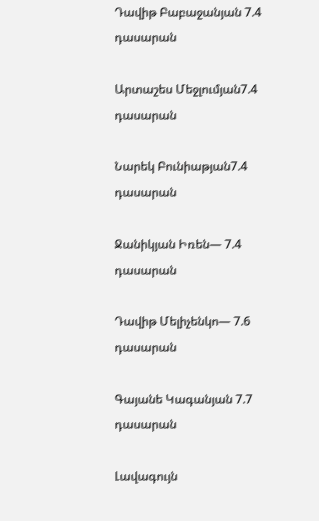Դավիթ Բաբաջանյան 7.4 դասարան

Արտաշես Մեջլումյան7.4 դասարան

Նարեկ Բունիաթյան7.4 դասարան

Ջանիկյան Իռեն— 7.4 դասարան

Դավիթ Մելիչենկո— 7.6 դասարան

Գայանե Կագանյան 7.7 դասարան

Լավագույն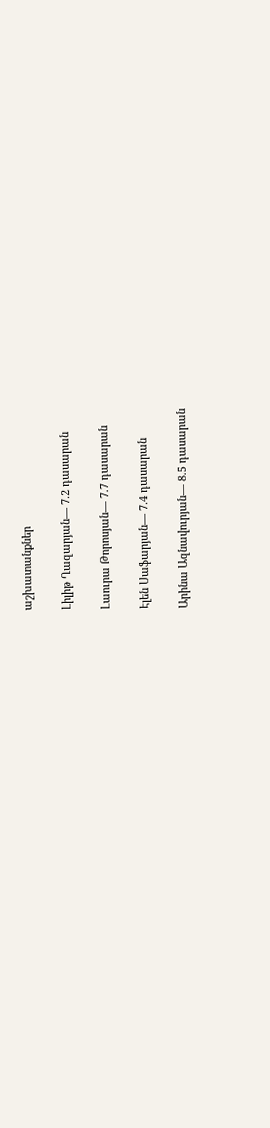աշխատանքներ

Լիլիթ Ղազարյան— 7.2 դասարան

Լաուրա Թորոսյան— 7.7 դասարան

Էլեն Սաֆարյան— 7.4 դասարան

Արինա Ազնավուրյան— 8.5 դասարան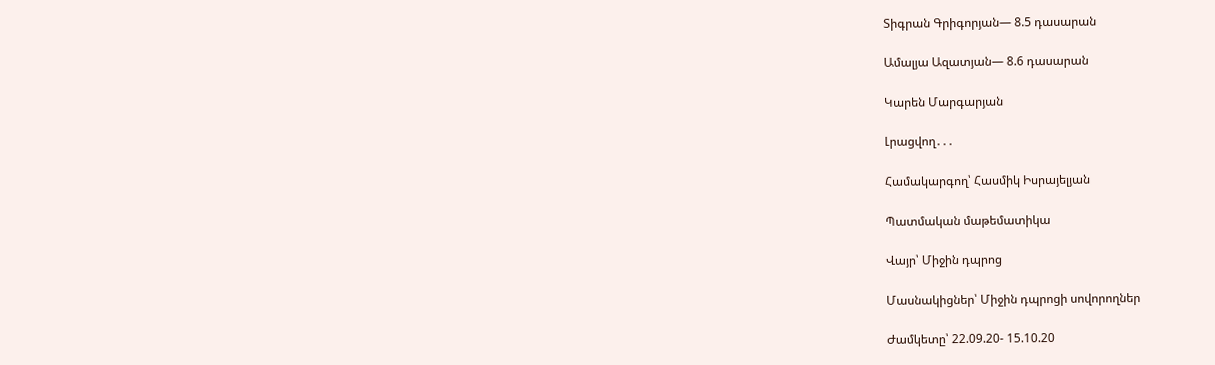Տիգրան Գրիգորյան— 8.5 դասարան

Ամալյա Ազատյան— 8.6 դասարան

Կարեն Մարգարյան

Լրացվող․․․

Համակարգող՝ Հասմիկ Իսրայելյան

Պատմական մաթեմատիկա

Վայր՝ Միջին դպրոց

Մասնակիցներ՝ Միջին դպրոցի սովորողներ

Ժամկետը՝ 22.09.20- 15.10.20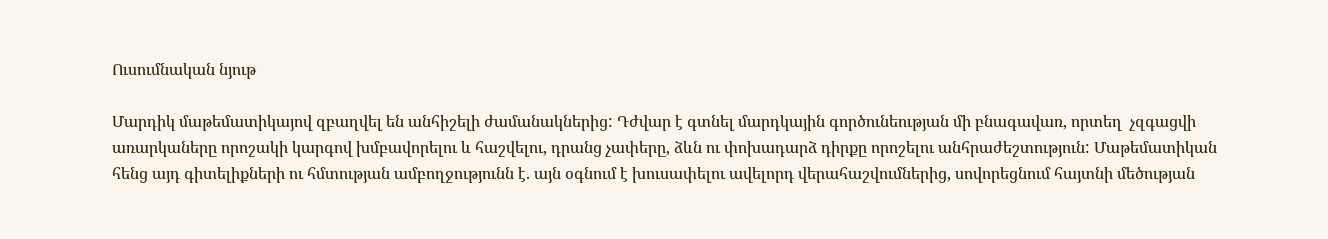Ուսումնական նյութ

Մարդիկ մաթեմատիկայով զբաղվել են անհիշելի ժամանակներից: Դժվար է գտնել մարդկային գործունեության մի բնագավառ, որտեղ  չզգացվի առարկաները որոշակի կարգով խմբավորելու և հաշվելու, դրանց չափերը, ձևն ու փոխադարձ դիրքը որոշելու անհրաժեշտություն: Մաթեմատիկան հենց այդ գիտելիքների ու հմտության ամբողջությունն է. այն օգնում է խուսափելու ավելորդ վերահաշվումներից, սովորեցնում հայտնի մեծության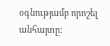օգնությամբ որոշել անհայտը: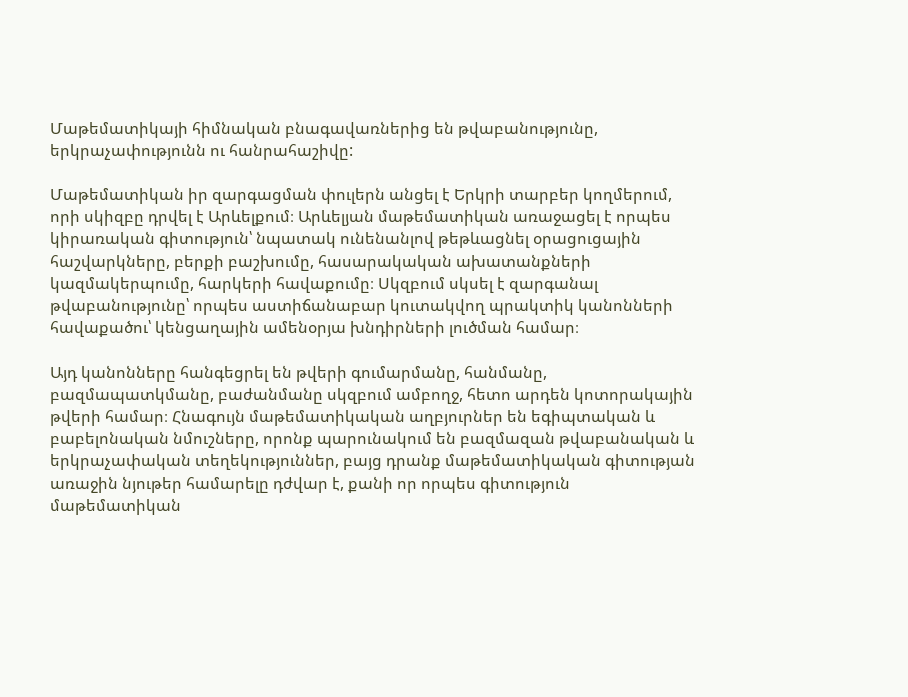Մաթեմատիկայի հիմնական բնագավառներից են թվաբանությունը, երկրաչափությունն ու հանրահաշիվը:

Մաթեմատիկան իր զարգացման փուլերն անցել է Երկրի տարբեր կողմերում, որի սկիզբը դրվել է Արևելքում։ Արևելյան մաթեմատիկան առաջացել է որպես կիրառական գիտություն՝ նպատակ ունենանլով թեթևացնել օրացուցային հաշվարկները, բերքի բաշխումը, հասարակական ախատանքների կազմակերպումը, հարկերի հավաքումը։ Սկզբում սկսել է զարգանալ թվաբանությունը՝ որպես աստիճանաբար կուտակվող պրակտիկ կանոնների հավաքածու՝ կենցաղային ամենօրյա խնդիրների լուծման համար։

Այդ կանոնները հանգեցրել են թվերի գումարմանը, հանմանը, բազմապատկմանը, բաժանմանը սկզբում ամբողջ, հետո արդեն կոտորակային թվերի համար։ Հնագույն մաթեմատիկական աղբյուրներ են եգիպտական և բաբելոնական նմուշները, որոնք պարունակում են բազմազան թվաբանական և երկրաչափական տեղեկություններ, բայց դրանք մաթեմատիկական գիտության առաջին նյութեր համարելը դժվար է, քանի որ որպես գիտություն մաթեմատիկան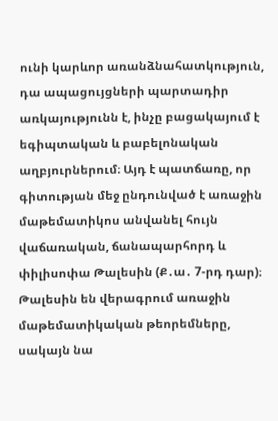ունի կարևոր առանձնահատկություն, դա ապացույցների պարտադիր առկայությունն է, ինչը բացակայում է եգիպտական և բաբելոնական աղբյուրներում։ Այդ է պատճառը, որ գիտության մեջ ընդունված է առաջին մաթեմատիկոս անվանել հույն վաճառական, ճանապարհորդ և փիլիսոփա Թալեսին (Ք․ա․ 7-րդ դար)։ Թալեսին են վերագրում առաջին մաթեմատիկական թեորեմները, սակայն նա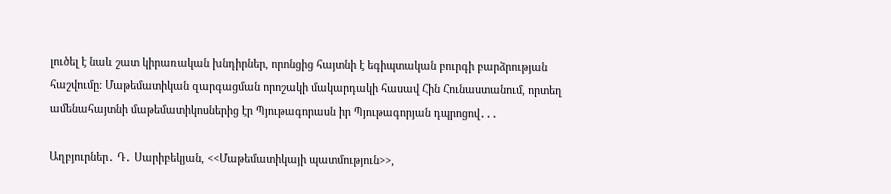լուծել է նաև շատ կիրառական խնդիրներ, որոնցից հայտնի է եգիպտական բուրգի բարձրության հաշվումը։ Մաթեմատիկան զարգացման որոշակի մակարդակի հասավ Հին Հունաստանում, որտեղ ամենահայտնի մաթեմատիկոսներից էր Պյութագորասն իր Պյութագորյան դպրոցով․․․

Աղբյուրներ․ Դ․ Սարիբեկյան, <<Մաթեմատիկայի պատմություն>>,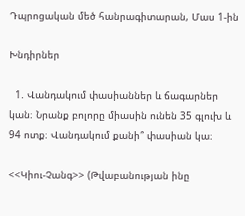Դպրոցական մեծ հանրագիտարան, Մաս 1-ին

Խնդիրներ

  1. Վանդակում փասիաններ և ճագարներ կան։ Նրանք բոլորը միասին ունեն 35 գլուխ և 94 ոտք։ Վանդակում քանի՞ փասիան կա։

<<Կիու-Չանգ>> (Թվաբանության ինը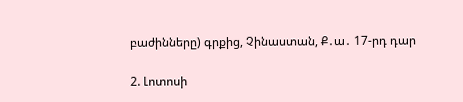բաժինները) գրքից, Չինաստան, Ք․ա․ 17-րդ դար

2. Լոտոսի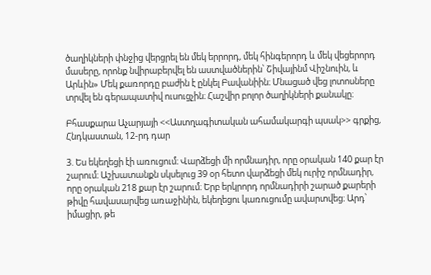ծաղիկների փնջից վերցրել են մեկ երրորդ, մեկ հինգերորդ և մեկ վեցերորդ մասերը, որոնք նվիրաբերվել են աստվածներին՝ Շիվայինմ Վիշնուին, և Արևին» Մեկ քառորդը բաժին է ընկել Բավանիին։ Մնացած վեց լոտոսները տրվել են գերապատիվ ուսուցչին։ Հաշվիր բոլոր ծաղիկների քանակը։

Բհասքարա Աչարյայի <<Աստղագիտական ահամակարգի պսակ>> գրքից, Հնդկաստան, 12-րդ դար

3. Ես եկեղեցի էի առուցում։ Վարձեցի մի որմնադիր, որը օրական 140 քար էր շարում։ Աշխատանքն սկսելուց 39 օր հետո վարձեցի մեկ ուրիշ որմնադիր, որը օրական 218 քար էր շարում։ Երբ երկրորդ որմնադիրի շարած քարերի թիվը հավասարվեց առաջինին, եկեղեցու կառուցումը ավարտվեց։ Արդ՝ իմացիր, թե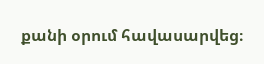քանի օրում հավասարվեց։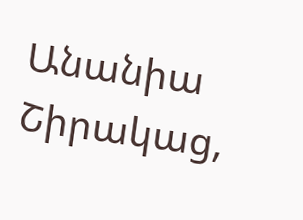Անանիա Շիրակաց,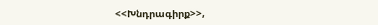<<Խնդրագիրք>>,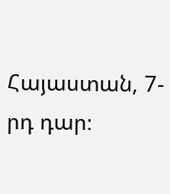Հայաստան, 7-րդ դար։